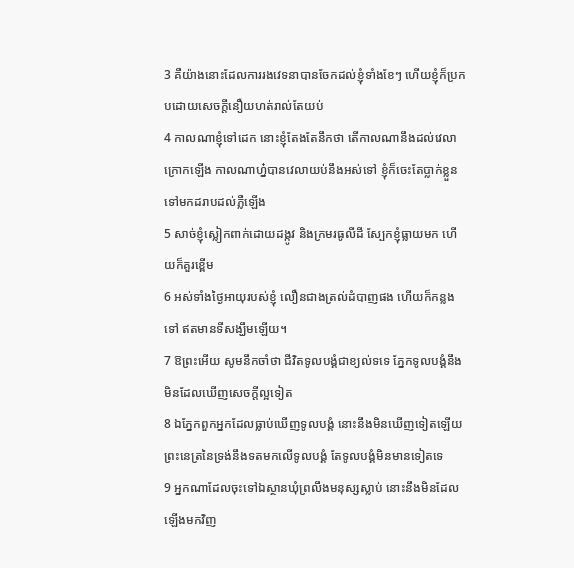3 គឺយ៉ាងនោះដែលការរងវេទនាបានចែកដល់ខ្ញុំទាំងខែៗ ហើយខ្ញុំក៏ប្រកបដោយសេចក្តីនឿយហត់រាល់តែយប់
4 កាលណាខ្ញុំទៅដេក នោះខ្ញុំតែងតែនឹកថា តើកាលណានឹងដល់វេលាក្រោកឡើង កាលណាហ្ន៎បានវេលាយប់នឹងអស់ទៅ ខ្ញុំក៏ចេះតែប្លាក់ខ្លួនទៅមកដរាបដល់ភ្លឺឡើង
5 សាច់ខ្ញុំស្លៀកពាក់ដោយដង្កូវ និងក្រមរធូលីដី ស្បែកខ្ញុំធ្លាយមក ហើយក៏គួរខ្ពើម
6 អស់ទាំងថ្ងៃអាយុរបស់ខ្ញុំ លឿនជាងត្រល់ដំបាញផង ហើយក៏កន្លងទៅ ឥតមានទីសង្ឃឹមឡើយ។
7 ឱព្រះអើយ សូមនឹកចាំថា ជីវិតទូលបង្គំជាខ្យល់ទទេ ភ្នែកទូលបង្គំនឹងមិនដែលឃើញសេចក្តីល្អទៀត
8 ឯភ្នែកពួកអ្នកដែលធ្លាប់ឃើញទូលបង្គំ នោះនឹងមិនឃើញទៀតឡើយ ព្រះនេត្រនៃទ្រង់នឹងទតមកលើទូលបង្គំ តែទូលបង្គំមិនមានទៀតទេ
9 អ្នកណាដែលចុះទៅឯស្ថានឃុំព្រលឹងមនុស្សស្លាប់ នោះនឹងមិនដែលឡើងមកវិញ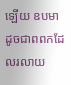ឡើយ ឧបមាដូចជាពពកដែលរលាយ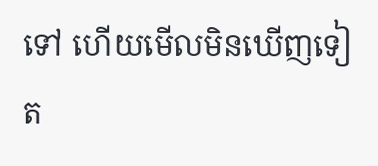ទៅ ហើយមើលមិនឃើញទៀត